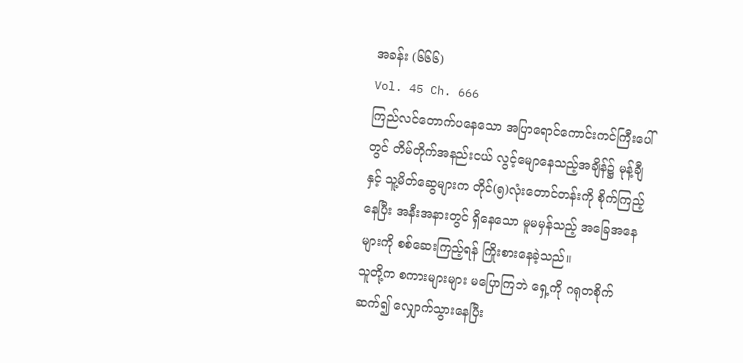အခန်း (၆၆၆)
Vol. 45 Ch. 666
ကြည်လင်တောက်ပနေသော အပြာရောင်ကောင်းကင်ကြီးပေါ်တွင် တိမ်တိုက်အနည်းငယ် လွင့်မျောနေသည့်အချိန်၌ မုန့်ချီနှင့် သူ့မိတ်ဆွေများက တိုင်(၅)လုံးတောင်တန်းကို စိုက်ကြည့်နေပြီး အနီးအနားတွင် ရှိနေသော မူမမှန်သည့် အခြေအနေများကို စစ်ဆေးကြည့်ရန် ကြိုးစားနေခဲ့သည်။
သူတို့က စကားများများ မပြောကြဘဲ ရှေ့ကို ဂရုတစိုက် ဆက်၍ လျှောက်သွားနေပြီး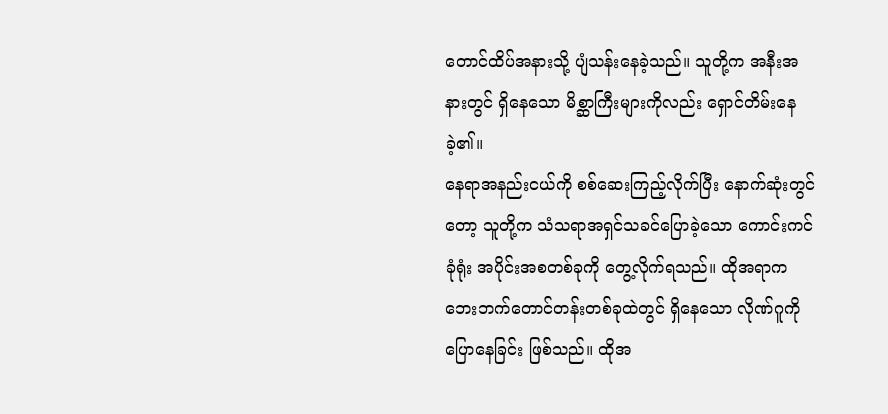တောင်ထိပ်အနားသို့ ပျံသန်းနေခဲ့သည်။ သူတို့က အနီးအနားတွင် ရှိနေသော မိစ္ဆာကြီးများကိုလည်း ရှောင်တိမ်းနေခဲ့၏။
နေရာအနည်းငယ်ကို စစ်ဆေးကြည့်လိုက်ပြီး နောက်ဆုံးတွင်တော့ သူတို့က သံသရာအရှင်သခင်ပြောခဲ့သော ကောင်းကင်ခုံရုံး အပိုင်းအစတစ်ခုကို တွေ့လိုက်ရသည်။ ထိုအရာက ဘေးဘက်တောင်တန်းတစ်ခုထဲတွင် ရှိနေသော လိုဏ်ဂူကို ပြောနေခြင်း ဖြစ်သည်။ ထိုအ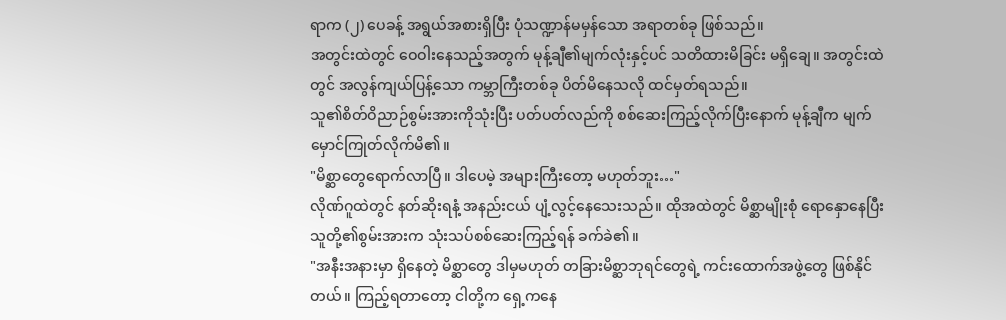ရာက (၂) ပေခန့် အရွယ်အစားရှိပြီး ပုံသဏ္ဍာန်မမှန်သော အရာတစ်ခု ဖြစ်သည်။
အတွင်းထဲတွင် ဝေဝါးနေသည့်အတွက် မုန့်ချီ၏မျက်လုံးနှင့်ပင် သတိထားမိခြင်း မရှိချေ။ အတွင်းထဲတွင် အလွန်ကျယ်ပြန့်သော ကမ္ဘာကြီးတစ်ခု ပိတ်မိနေသလို ထင်မှတ်ရသည်။
သူ၏စိတ်ဝိညာဉ်စွမ်းအားကိုသုံးပြီး ပတ်ပတ်လည်ကို စစ်ဆေးကြည့်လိုက်ပြီးနောက် မုန့်ချီက မျက်မှောင်ကြုတ်လိုက်မိ၏။
"မိစ္ဆာတွေရောက်လာပြီ။ ဒါပေမဲ့ အများကြီးတော့ မဟုတ်ဘူး…"
လိုဏ်ဂူထဲတွင် နတ်ဆိုးရနံ့ အနည်းငယ် ပျံ့လွင့်နေသေးသည်။ ထိုအထဲတွင် မိစ္ဆာမျိုးစုံ ရောနှောနေပြီး သူတို့၏စွမ်းအားက သုံးသပ်စစ်ဆေးကြည့်ရန် ခက်ခဲ၏။
"အနီးအနားမှာ ရှိနေတဲ့ မိစ္ဆာတွေ ဒါမှမဟုတ် တခြားမိစ္ဆာဘုရင်တွေရဲ့ ကင်းထောက်အဖွဲ့တွေ ဖြစ်နိုင်တယ်။ ကြည့်ရတာတော့ ငါတို့က ရှေ့ကနေ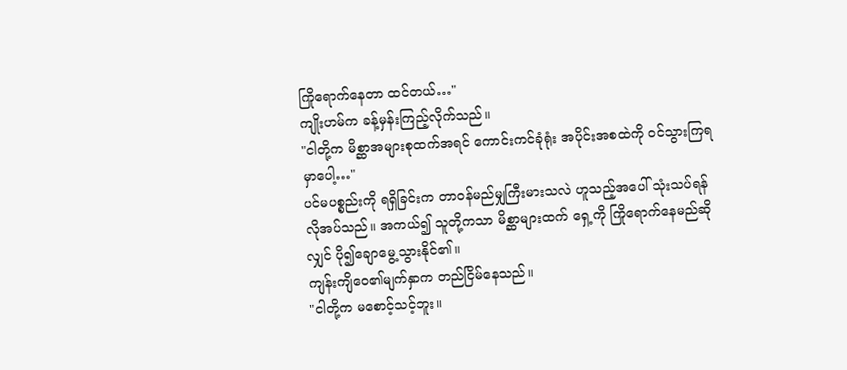ကြိုရောက်နေတာ ထင်တယ်…"
ကျိုးဟမ်က ခန့်မှန်းကြည့်လိုက်သည်။
"ငါတို့က မိစ္ဆာအများစုထက်အရင် ကောင်းကင်ခုံရုံး အပိုင်းအစထဲကို ဝင်သွားကြရမှာပေါ့…"
ပင်မပစ္စည်းကို ရရှိခြင်းက တာဝန်မည်မျှကြီးမားသလဲ ဟူသည့်အပေါ် သုံးသပ်ရန် လိုအပ်သည်။ အကယ်၍ သူတို့ကသာ မိစ္ဆာများထက် ရှေ့ကို ကြိုရောက်နေမည်ဆိုလျှင် ပို၍ချောမွေ့သွားနိုင်၏။
ကျန်းကျိဝေ၏မျက်နှာက တည်ငြိမ်နေသည်။
"ငါတို့က မစောင့်သင့်ဘူး။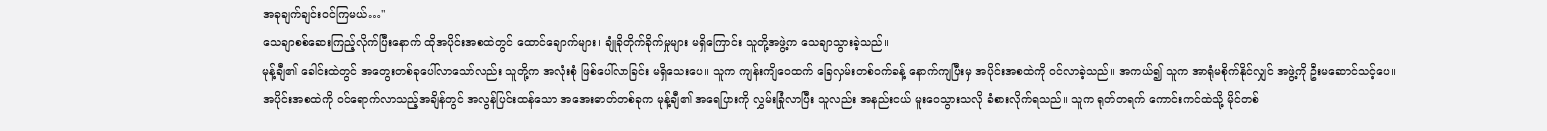အခုချက်ချင်းဝင်ကြမယ်…"
သေချာစစ်ဆေးကြည့်လိုက်ပြီးနောက် ထိုအပိုင်းအစထဲတွင် ထောင်ချောက်များ၊ ချုံခိုတိုက်ခိုက်မှုများ မရှိကြောင်း သူတို့အဖွဲ့က သေချာသွားခဲ့သည်။
မုန့်ချီ၏ ခေါင်းထဲတွင် အတွေးတစ်ခုပေါ်လာသော်လည်း သူတို့က အလုံးစုံ ဖြစ်ပေါ်လာခြင်း မရှိသေးပေ။ သူက ကျန်းကျိဝေထက် ခြေလှမ်းတစ်ဝက်ခန့် နောက်ကျပြီးမှ အပိုင်းအစထဲကို ဝင်လာခဲ့သည်။ အကယ်၍ သူက အာရုံမစိုက်နိုင်လျှင် အဖွဲ့ကို ဦးမဆောင်သင့်ပေ။
အပိုင်းအစထဲကို ဝင်ရောက်လာသည့်အချိန်တွင် အလွန်ပြင်းထန်သော အအေးဓာတ်တစ်ခုက မုန့်ချီ၏ အရေပြားကို လွှမ်းခြုံလာပြီး သူလည်း အနည်းငယ် မူးဝေသွားသလို ခံစားလိုက်ရသည်။ သူက ရုတ်တရက် ကောင်းကင်ထဲသို့ မိုင်တစ်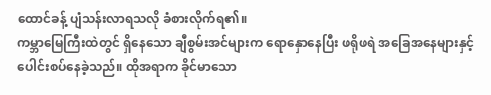ထောင်ခန့် ပျံသန်းလာရသလို ခံစားလိုက်ရ၏။
ကမ္ဘာမြေကြီးထဲတွင် ရှိနေသော ချီစွမ်းအင်များက ရောနှောနေပြီး ဖရိုဖရဲ အခြေအနေများနှင့် ပေါင်းစပ်နေခဲ့သည်။ ထိုအရာက ခိုင်မာသော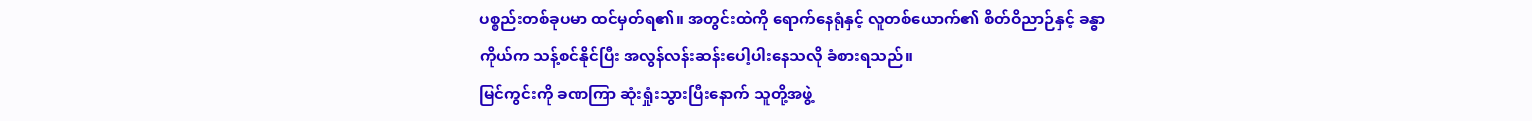ပစ္စည်းတစ်ခုပမာ ထင်မှတ်ရ၏။ အတွင်းထဲကို ရောက်နေရုံနှင့် လူတစ်ယောက်၏ စိတ်ဝိညာဉ်နှင့် ခန္ဓာကိုယ်က သန့်စင်နိုင်ပြီး အလွန်လန်းဆန်းပေါ့ပါးနေသလို ခံစားရသည်။
မြင်ကွင်းကို ခဏကြာ ဆုံးရှုံးသွားပြီးနောက် သူတို့အဖွဲ့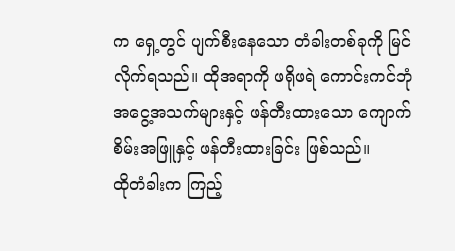က ရှေ့တွင် ပျက်စီးနေသော တံခါးတစ်ခုကို မြင်လိုက်ရသည်။ ထိုအရာကို ဖရိုဖရဲ ကောင်းကင်ဘုံ အငွေ့အသက်များနှင့် ဖန်တီးထားသော ကျောက်စိမ်းအဖြူနှင့် ဖန်တီးထားခြင်း ဖြစ်သည်။
ထိုတံခါးက ကြည့်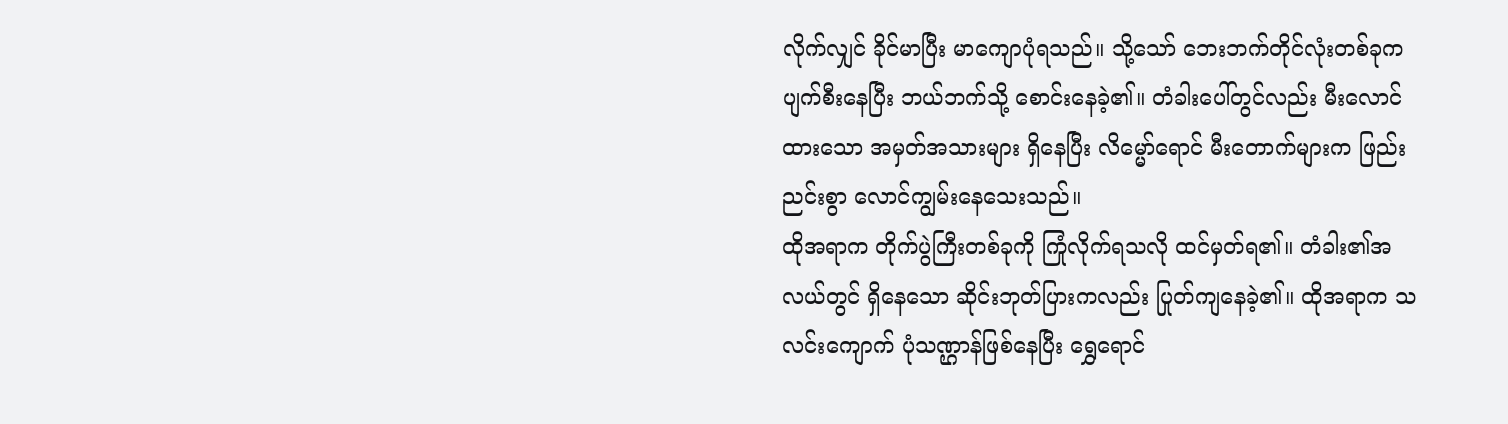လိုက်လျှင် ခိုင်မာပြီး မာကျောပုံရသည်။ သို့သော် ဘေးဘက်တိုင်လုံးတစ်ခုက ပျက်စီးနေပြီး ဘယ်ဘက်သို့ စောင်းနေခဲ့၏။ တံခါးပေါ်တွင်လည်း မီးလောင်ထားသော အမှတ်အသားများ ရှိနေပြီး လိမ္မော်ရောင် မီးတောက်များက ဖြည်းညင်းစွာ လောင်ကျွမ်းနေသေးသည်။
ထိုအရာက တိုက်ပွဲကြီးတစ်ခုကို ကြုံလိုက်ရသလို ထင်မှတ်ရ၏။ တံခါး၏အလယ်တွင် ရှိနေသော ဆိုင်းဘုတ်ပြားကလည်း ပြုတ်ကျနေခဲ့၏။ ထိုအရာက သလင်းကျောက် ပုံသဏ္ဌာန်ဖြစ်နေပြီး ရွှေရောင်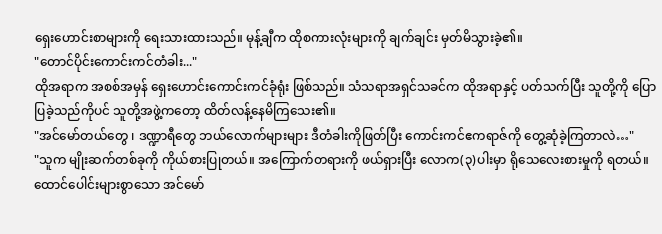ရှေးဟောင်းစာများကို ရေးသားထားသည်။ မုန့်ချီက ထိုစကားလုံးများကို ချက်ချင်း မှတ်မိသွားခဲ့၏။
"တောင်ပိုင်းကောင်းကင်တံခါး..."
ထိုအရာက အစစ်အမှန် ရှေးဟောင်းကောင်းကင်ခုံရုံး ဖြစ်သည်။ သံသရာအရှင်သခင်က ထိုအရာနှင့် ပတ်သက်ပြီး သူတို့ကို ပြောပြခဲ့သည်ကိုပင် သူတို့အဖွဲ့ကတော့ ထိတ်လန့်နေမိကြသေး၏။
"အင်မော်တယ်တွေ ၊ ဒဏ္ဍာရီတွေ ဘယ်လောက်များများ ဒီတံခါးကိုဖြတ်ပြီး ကောင်းကင်ဧကရာဇ်ကို တွေ့ဆုံခဲ့ကြတာလဲ…"
"သူက မျိုးဆက်တစ်ခုကို ကိုယ်စားပြုတယ်။ အကြောက်တရားကို ဖယ်ရှားပြီး လောက(၃)ပါးမှာ ရိုသေလေးစားမှုကို ရတယ်။ ထောင်ပေါင်းများစွာသော အင်မော်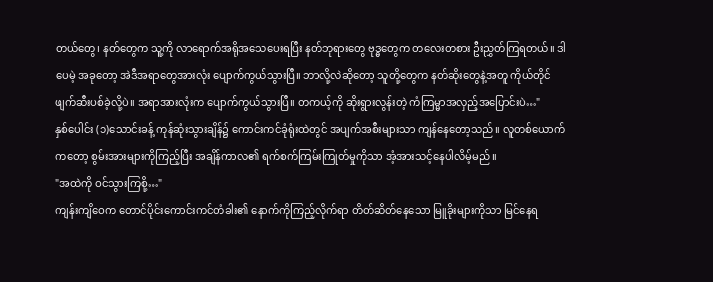တယ်တွေ၊ နတ်တွေက သူ့ကို လာရောက်အရိုအသေပေးရပြီး နတ်ဘုရားတွေ ဗုဒ္ဓတွေက တလေးတစား ဦးညွှတ်ကြရတယ်။ ဒါပေမဲ့ အခုတော့ အဲဒီအရာတွေအားလုံး ပျောက်ကွယ်သွားပြီ။ ဘာလို့လဲဆိုတော့ သူတို့တွေက နတ်ဆိုးတွေနဲ့အတူ ကိုယ်တိုင်ဖျက်ဆီးပစ်ခဲ့လို့ပဲ။ အရာအားလုံးက ပျောက်ကွယ်သွားပြီ။ တကယ့်ကို ဆိုးရွားလွန်းတဲ့ ကံကြမ္မာအလှည့်အပြောင်းပဲ…"
နှစ်ပေါင်း (၁)သောင်းခန့် ကုန်ဆုံးသွားချိန်၌ ကောင်းကင်ခုံရုံးထဲတွင် အပျက်အစီးများသာ ကျန်နေတော့သည်။ လူတစ်ယောက်ကတော့ စွမ်းအားများကိုကြည့်ပြီး အချိန်ကာလ၏ ရက်စက်ကြမ်းကြုတ်မှုကိုသာ အံ့အားသင့်နေပါလိမ့်မည်။
"အထဲကို ဝင်သွားကြစို့…"
ကျန်းကျိဝေက တောင်ပိုင်းကောင်းကင်တံခါး၏ နောက်ကိုကြည့်လိုက်ရာ တိတ်ဆိတ်နေသော မြူခိုးများကိုသာ မြင်နေရ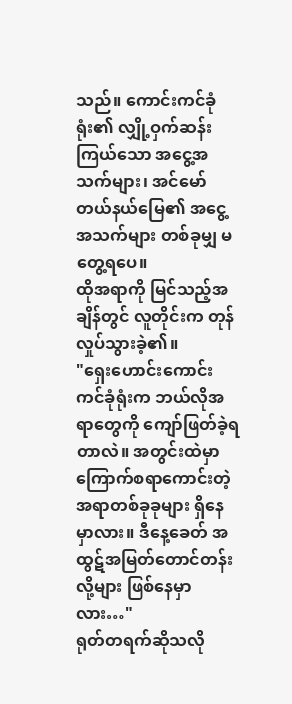သည်။ ကောင်းကင်ခုံရုံး၏ လျှို့ဝှက်ဆန်းကြယ်သော အငွေ့အသက်များ၊ အင်မော်တယ်နယ်မြေ၏ အငွေ့အသက်များ တစ်ခုမျှ မတွေ့ရပေ။
ထိုအရာကို မြင်သည့်အချိန်တွင် လူတိုင်းက တုန်လှုပ်သွားခဲ့၏။
"ရှေးဟောင်းကောင်းကင်ခုံရုံးက ဘယ်လိုအရာတွေကို ကျော်ဖြတ်ခဲ့ရတာလဲ။ အတွင်းထဲမှာ ကြောက်စရာကောင်းတဲ့ အရာတစ်ခုခုများ ရှိနေမှာလား။ ဒီနေ့ခေတ် အထွဋ်အမြတ်တောင်တန်းလို့များ ဖြစ်နေမှာလား…"
ရုတ်တရက်ဆိုသလို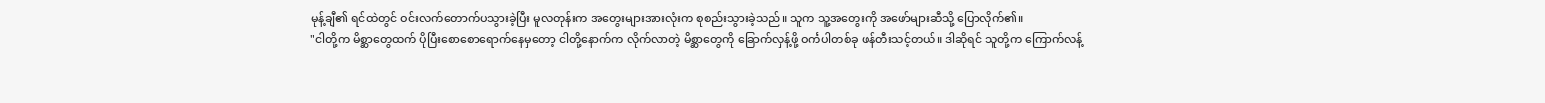မုန့်ချီ၏ ရင်ထဲတွင် ဝင်းလက်တောက်ပသွားခဲ့ပြီး မူလတုန်းက အတွေးများအားလုံးက စုစည်းသွားခဲ့သည်။ သူက သူ့အတွေးကို အဖော်များဆီသို့ ပြောလိုက်၏။
"ငါတို့က မိစ္ဆာတွေထက် ပိုပြီးစောစောရောက်နေမှတော့ ငါတို့နောက်က လိုက်လာတဲ့ မိစ္ဆာတွေကို ခြောက်လှန့်ဖို့ ဝင်္ကပါတစ်ခု ဖန်တီးသင့်တယ်။ ဒါဆိုရင် သူတို့က ကြောက်လန့်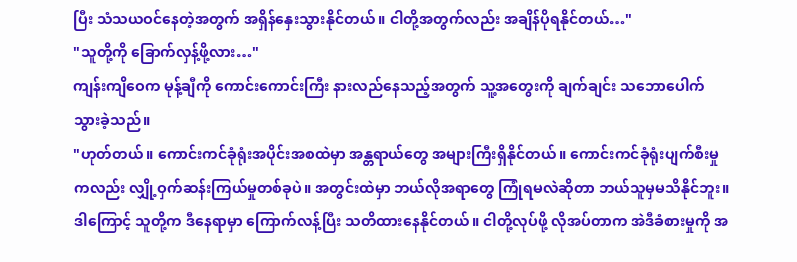ပြီး သံသယဝင်နေတဲ့အတွက် အရှိန်နှေးသွားနိုင်တယ်။ ငါတို့အတွက်လည်း အချိန်ပိုရနိုင်တယ်…"
"သူတို့ကို ခြောက်လှန့်ဖို့လား…"
ကျန်းကျိဝေက မုန့်ချီကို ကောင်းကောင်းကြီး နားလည်နေသည့်အတွက် သူ့အတွေးကို ချက်ချင်း သဘောပေါက်သွားခဲ့သည်။
"ဟုတ်တယ်။ ကောင်းကင်ခုံရုံးအပိုင်းအစထဲမှာ အန္တရာယ်တွေ အများကြီးရှိနိုင်တယ်။ ကောင်းကင်ခုံရုံးပျက်စီးမှုကလည်း လျှို့ဝှက်ဆန်းကြယ်မှုတစ်ခုပဲ။ အတွင်းထဲမှာ ဘယ်လိုအရာတွေ ကြုံရမလဲဆိုတာ ဘယ်သူမှမသိနိုင်ဘူး။ ဒါကြောင့် သူတို့က ဒီနေရာမှာ ကြောက်လန့်ပြီး သတိထားနေနိုင်တယ်။ ငါတို့လုပ်ဖို့ လိုအပ်တာက အဲဒီခံစားမှုကို အ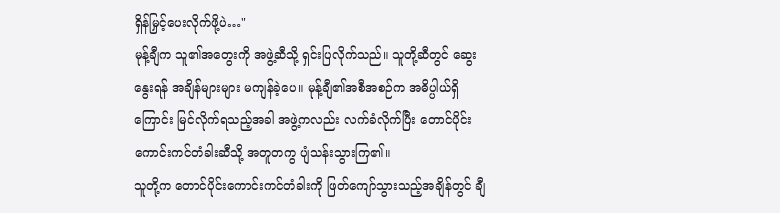ရှိန်မြှင့်ပေးလိုက်ဖို့ပဲ…"
မုန့်ချီက သူ၏အတွေးကို အဖွဲ့ဆီသို့ ရှင်းပြလိုက်သည်။ သူတို့ဆီတွင် ဆွေးနွေးရန် အချိန်များများ မကျန်ခဲ့ပေ။ မုန့်ချီ၏အစီအစဉ်က အဓိပ္ပါယ်ရှိကြောင်း မြင်လိုက်ရသည့်အခါ အဖွဲ့ကလည်း လက်ခံလိုက်ပြီး တောင်ပိုင်းကောင်းကင်တံခါးဆီသို့ အတူတကွ ပျံသန်းသွားကြ၏။
သူတို့က တောင်ပိုင်းကောင်းကင်တံခါးကို ဖြတ်ကျော်သွားသည့်အချိန်တွင် ချီ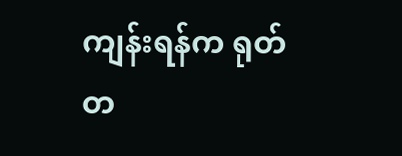ကျန်းရန်က ရုတ်တ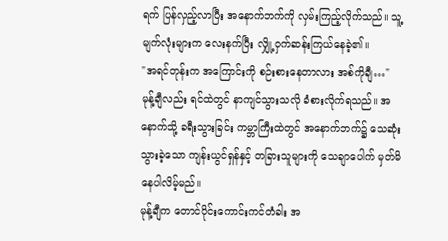ရက် ပြန်လှည့်လာပြီး အနောက်ဘက်ကို လှမ်းကြည့်လိုက်သည်။ သူ့မျက်လုံးများက လေးနက်ပြီး လျှို့ဝှက်ဆန်းကြယ်နေခဲ့၏။
"အရင်တုန်းက အကြောင်းကို စဉ်းစားနေတာလား အစ်ကိုချီ…"
မုန့်ချီလည်း ရင်ထဲတွင် နာကျင်သွားသလို ခံစားလိုက်ရသည်။ အနောက်သို့ ခရီးသွားခြင်း ကမ္ဘာကြီးထဲတွင် အနောက်ဘက်၌ သေဆုံးသွားခဲ့သော ကျန်းယွင်ရှန်နှင့် တခြားသူများကို သေချာပေါက် မှတ်မိနေပါလိမ့်မည်။
မုန့်ချီက တောင်ပိုင်းကောင်းကင်တံခါး အ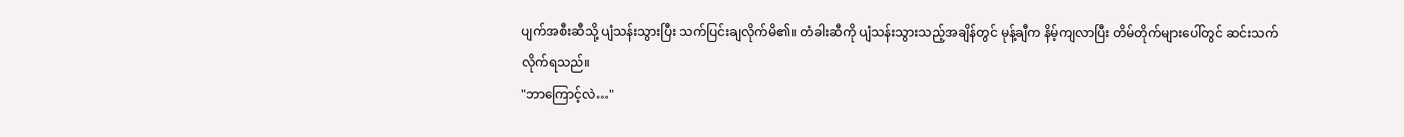ပျက်အစီးဆီသို့ ပျံသန်းသွားပြီး သက်ပြင်းချလိုက်မိ၏။ တံခါးဆီကို ပျံသန်းသွားသည့်အချိန်တွင် မုန့်ချီက နိမ့်ကျလာပြီး တိမ်တိုက်များပေါ်တွင် ဆင်းသက်လိုက်ရသည်။
"ဘာကြောင့်လဲ…"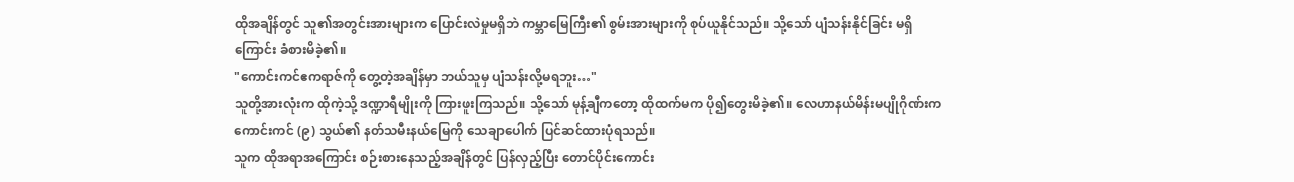ထိုအချိန်တွင် သူ၏အတွင်းအားများက ပြောင်းလဲမှုမရှိဘဲ ကမ္ဘာမြေကြီး၏ စွမ်းအားများကို စုပ်ယူနိုင်သည်။ သို့သော် ပျံသန်းနိုင်ခြင်း မရှိကြောင်း ခံစားမိခဲ့၏။
"ကောင်းကင်ဧကရာဇ်ကို တွေ့တဲ့အချိန်မှာ ဘယ်သူမှ ပျံသန်းလို့မရဘူး…"
သူတို့အားလုံးက ထိုကဲ့သို့ ဒဏ္ဍာရီမျိုးကို ကြားဖူးကြသည်။ သို့သော် မုန့်ချီကတော့ ထိုထက်မက ပို၍တွေးမိခဲ့၏။ လေဟာနယ်မိန်းမပျိုဂိုဏ်းက ကောင်းကင် (၉) သွယ်၏ နတ်သမီးနယ်မြေကို သေချာပေါက် ပြင်ဆင်ထားပုံရသည်။
သူက ထိုအရာအကြောင်း စဉ်းစားနေသည့်အချိန်တွင် ပြန်လှည့်ပြီး တောင်ပိုင်းကောင်း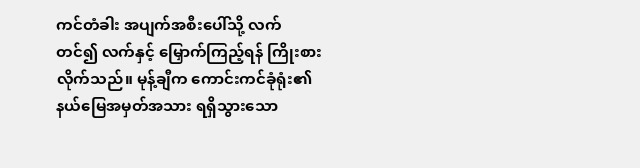ကင်တံခါး အပျက်အစီးပေါ်သို့ လက်တင်၍ လက်နှင့် မြှောက်ကြည့်ရန် ကြိုးစားလိုက်သည်။ မုန့်ချီက ကောင်းကင်ခုံရုံး၏ နယ်မြေအမှတ်အသား ရရှိသွားသော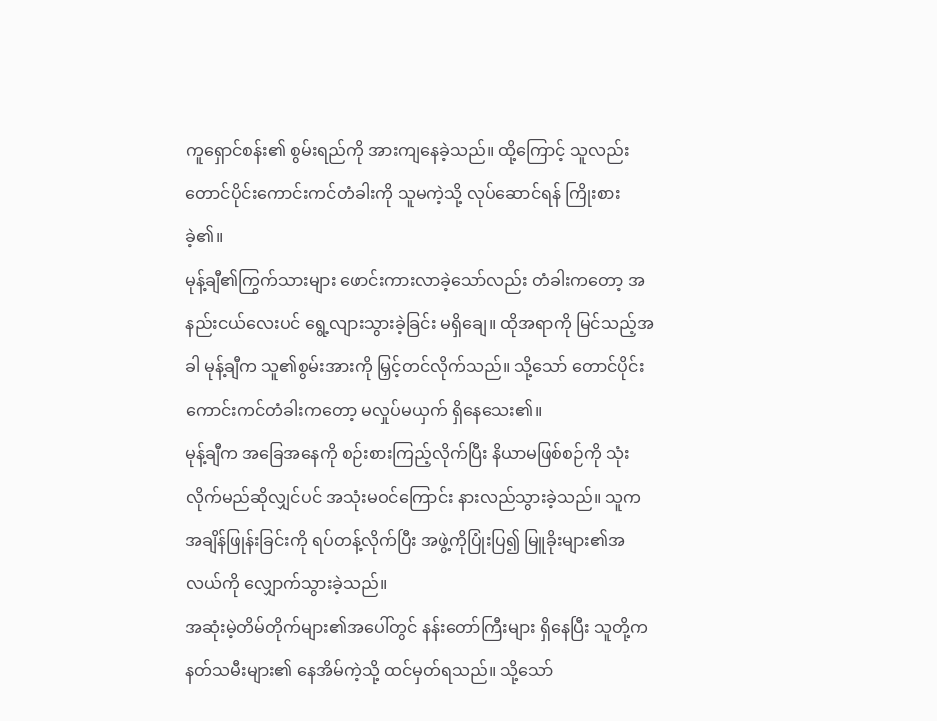ကူရှောင်စန်း၏ စွမ်းရည်ကို အားကျနေခဲ့သည်။ ထို့ကြောင့် သူလည်း တောင်ပိုင်းကောင်းကင်တံခါးကို သူမကဲ့သို့ လုပ်ဆောင်ရန် ကြိုးစားခဲ့၏။
မုန့်ချီ၏ကြွက်သားများ ဖောင်းကားလာခဲ့သော်လည်း တံခါးကတော့ အနည်းငယ်လေးပင် ရွေ့လျားသွားခဲ့ခြင်း မရှိချေ။ ထိုအရာကို မြင်သည့်အခါ မုန့်ချီက သူ၏စွမ်းအားကို မြှင့်တင်လိုက်သည်။ သို့သော် တောင်ပိုင်းကောင်းကင်တံခါးကတော့ မလှုပ်မယှက် ရှိနေသေး၏။
မုန့်ချီက အခြေအနေကို စဉ်းစားကြည့်လိုက်ပြီး နိယာမဖြစ်စဉ်ကို သုံးလိုက်မည်ဆိုလျှင်ပင် အသုံးမဝင်ကြောင်း နားလည်သွားခဲ့သည်။ သူက အချိန်ဖြုန်းခြင်းကို ရပ်တန့်လိုက်ပြီး အဖွဲ့ကိုပြုံးပြ၍ မြူခိုးများ၏အလယ်ကို လျှောက်သွားခဲ့သည်။
အဆုံးမဲ့တိမ်တိုက်များ၏အပေါ်တွင် နန်းတော်ကြီးများ ရှိနေပြီး သူတို့က နတ်သမီးများ၏ နေအိမ်ကဲ့သို့ ထင်မှတ်ရသည်။ သို့သော်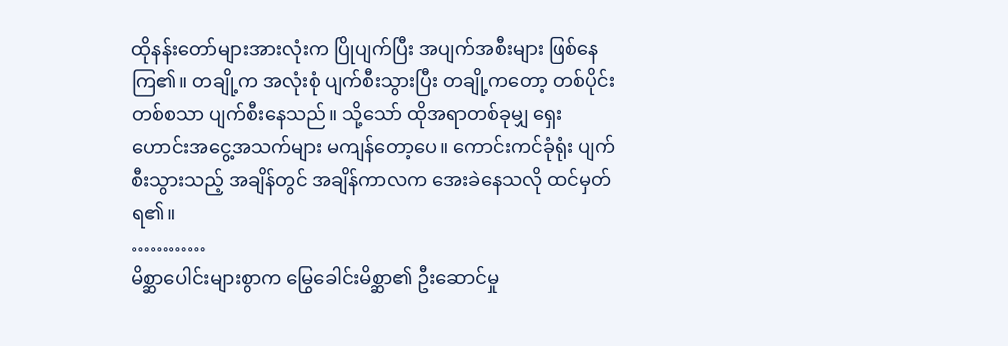ထိုနန်းတော်များအားလုံးက ပြိုပျက်ပြီး အပျက်အစီးများ ဖြစ်နေကြ၏။ တချို့က အလုံးစုံ ပျက်စီးသွားပြီး တချို့ကတော့ တစ်ပိုင်းတစ်စသာ ပျက်စီးနေသည်။ သို့သော် ထိုအရာတစ်ခုမျှ ရှေးဟောင်းအငွေ့အသက်များ မကျန်တော့ပေ။ ကောင်းကင်ခုံရုံး ပျက်စီးသွားသည့် အချိန်တွင် အချိန်ကာလက အေးခဲနေသလို ထင်မှတ်ရ၏။
…………
မိစ္ဆာပေါင်းများစွာက မြွေခေါင်းမိစ္ဆာ၏ ဦးဆောင်မှု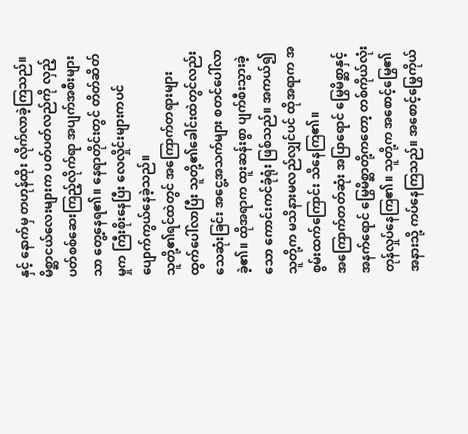နှင့် နောက်မှ တဟုန်ထိုး လိုက်လာခဲ့ကြသည်။ မိစ္ဆာငယ်လေးများက ပတ်ပတ်လည်ကို လှည့်ပတ်စစ်ဆေးကြည့်လိုက်ရာ အပျက်အစီးများသာ တွေ့နေရ၏။ နေရာတိုင်းတွင် တိတ်ဆိတ်မှုက ကြီးစိုးနေပြီး လေလှိုင်းများကပင် ပျောက်ကွယ်နေခဲ့သည်။
သူတို့၏ရင်ထဲတွင် အကြောက်တရားများ ထွက်ပေါ်လာပြီး သူတို့၏ခေါင်းထဲတွင်လည်း သေဆုံးခြင်း အငွေ့အသက်များ စတင်ပေါ်လာခဲ့၏။ ထိုအရာက ထူးဆန်းစွာ ပျက်စီးသွားခဲ့သော ကောင်းကင်ခုံရုံး ဖြစ်သည်။ အကယ်၍ သူတို့က မသိနားမလည်လျှင်ပင် ထိုအရာက အစွမ်းထက်ကြောင်း သိနေကြ၏။
အကြောက်တတ်ဆုံး အပြာရောင် မြွေမိစ္ဆာနှင့် အနက်ရောင် မြွေမိစ္ဆာတို့ကတော့ တစ်ကိုယ်လုံး တုန်လှုပ်နေကြ၏။ သူတို့က အစောင့်မြွေ၏အနားသို့ ကပ်နေကြသည်။ အစောင့်မြွေကိုယ်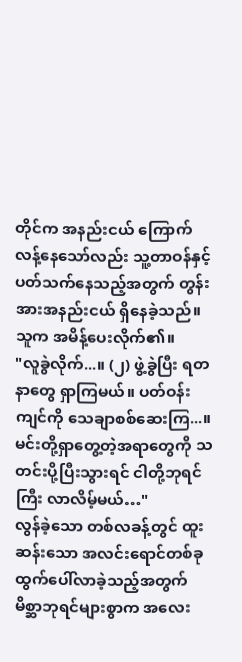တိုင်က အနည်းငယ် ကြောက်လန့်နေသော်လည်း သူ့တာဝန်နှင့် ပတ်သက်နေသည့်အတွက် တွန်းအားအနည်းငယ် ရှိနေခဲ့သည်။
သူက အမိန့်ပေးလိုက်၏။
"လူခွဲလိုက်...။ (၂) ဖွဲ့ခွဲပြီး ရတနာတွေ ရှာကြမယ်။ ပတ်ဝန်းကျင်ကို သေချာစစ်ဆေးကြ...။ မင်းတို့ရှာတွေ့တဲ့အရာတွေကို သတင်းပို့ပြီးသွားရင် ငါတို့ဘုရင်ကြီး လာလိမ့်မယ်…"
လွန်ခဲ့သော တစ်လခန့်တွင် ထူးဆန်းသော အလင်းရောင်တစ်ခု ထွက်ပေါ်လာခဲ့သည့်အတွက် မိစ္ဆာဘုရင်များစွာက အလေး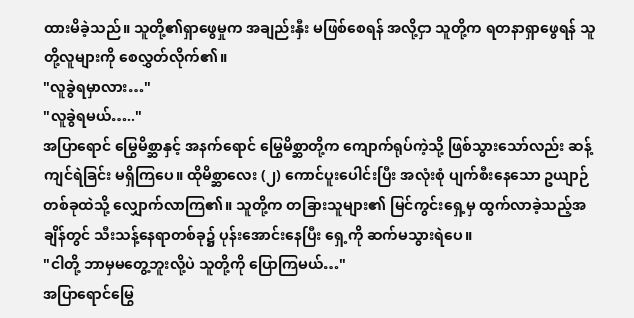ထားမိခဲ့သည်။ သူတို့၏ရှာဖွေမှုက အချည်းနှီး မဖြစ်စေရန် အလို့ငှာ သူတို့က ရတနာရှာဖွေရန် သူတို့လူများကို စေလွှတ်လိုက်၏။
"လူခွဲရမှာလား…"
"လူခွဲရမယ်….."
အပြာရောင် မြွေမိစ္ဆာနှင့် အနက်ရောင် မြွေမိစ္ဆာတို့က ကျောက်ရုပ်ကဲ့သို့ ဖြစ်သွားသော်လည်း ဆန့်ကျင်ရဲခြင်း မရှိကြပေ။ ထိုမိစ္ဆာလေး (၂) ကောင်ပူးပေါင်းပြီး အလုံးစုံ ပျက်စီးနေသော ဥယျာဉ်တစ်ခုထဲသို့ လျှောက်လာကြ၏။ သူတို့က တခြားသူများ၏ မြင်ကွင်းရှေ့မှ ထွက်လာခဲ့သည့်အချိန်တွင် သီးသန့်နေရာတစ်ခု၌ ပုန်းအောင်းနေပြီး ရှေ့ကို ဆက်မသွားရဲပေ။
"ငါတို့ ဘာမှမတွေ့ဘူးလို့ပဲ သူတို့ကို ပြောကြမယ်…"
အပြာရောင်မြွေ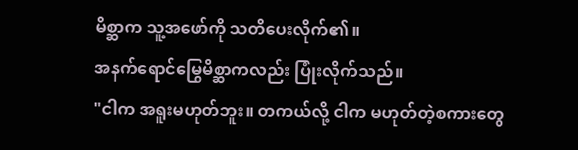မိစ္ဆာက သူ့အဖော်ကို သတိပေးလိုက်၏။
အနက်ရောင်မြွေမိစ္ဆာကလည်း ပြုံးလိုက်သည်။
"ငါက အရူးမဟုတ်ဘူး။ တကယ်လို့ ငါက မဟုတ်တဲ့စကားတွေ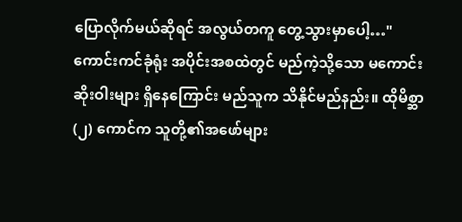ပြောလိုက်မယ်ဆိုရင် အလွယ်တကူ တွေ့သွားမှာပေါ့…"
ကောင်းကင်ခုံရုံး အပိုင်းအစထဲတွင် မည်ကဲ့သို့သော မကောင်းဆိုးဝါးများ ရှိနေကြောင်း မည်သူက သိနိုင်မည်နည်း။ ထိုမိစ္ဆာ (၂) ကောင်က သူတို့၏အဖော်များ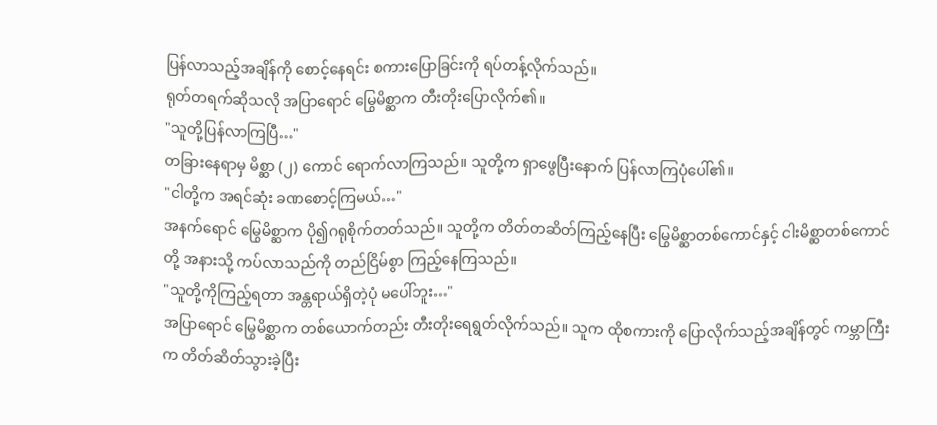ပြန်လာသည့်အချိန်ကို စောင့်နေရင်း စကားပြောခြင်းကို ရပ်တန့်လိုက်သည်။
ရုတ်တရက်ဆိုသလို အပြာရောင် မြွေမိစ္ဆာက တီးတိုးပြောလိုက်၏။
"သူတို့ပြန်လာကြပြီ…"
တခြားနေရာမှ မိစ္ဆာ (၂) ကောင် ရောက်လာကြသည်။ သူတို့က ရှာဖွေပြီးနောက် ပြန်လာကြပုံပေါ်၏။
"ငါတို့က အရင်ဆုံး ခဏစောင့်ကြမယ်…"
အနက်ရောင် မြွေမိစ္ဆာက ပို၍ဂရုစိုက်တတ်သည်။ သူတို့က တိတ်တဆိတ်ကြည့်နေပြီး မြွေမိစ္ဆာတစ်ကောင်နှင့် ငါးမိစ္ဆာတစ်ကောင်တို့ အနားသို့ ကပ်လာသည်ကို တည်ငြိမ်စွာ ကြည့်နေကြသည်။
"သူတို့ကိုကြည့်ရတာ အန္တရာယ်ရှိတဲ့ပုံ မပေါ်ဘူး…"
အပြာရောင် မြွေမိစ္ဆာက တစ်ယောက်တည်း တီးတိုးရေရွတ်လိုက်သည်။ သူက ထိုစကားကို ပြောလိုက်သည့်အချိန်တွင် ကမ္ဘာကြီးက တိတ်ဆိတ်သွားခဲ့ပြီး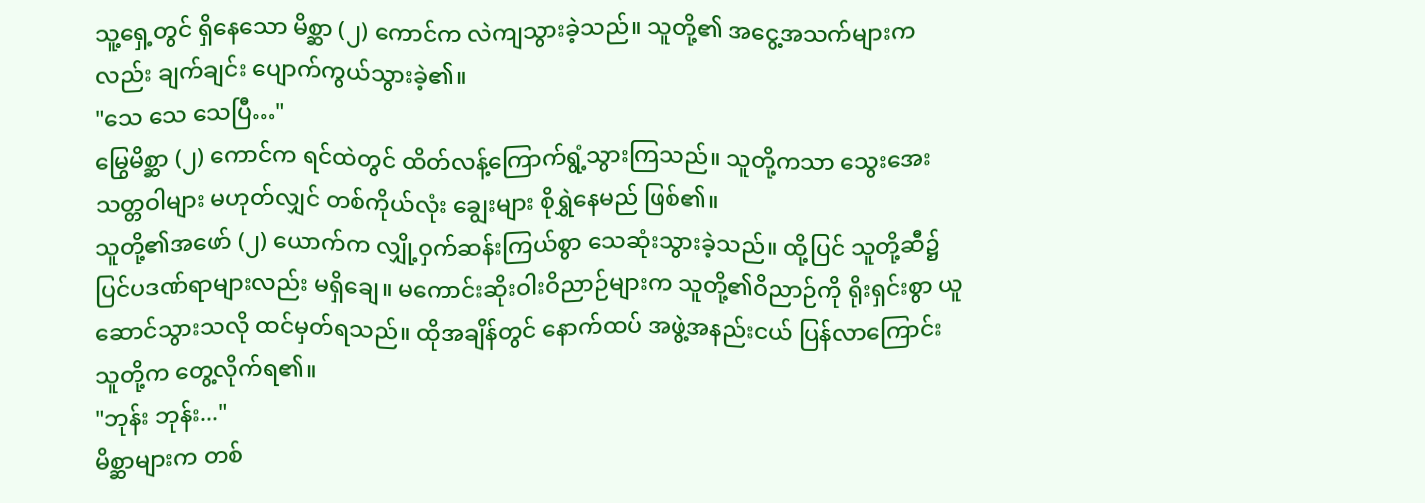သူ့ရှေ့တွင် ရှိနေသော မိစ္ဆာ (၂) ကောင်က လဲကျသွားခဲ့သည်။ သူတို့၏ အငွေ့အသက်များကလည်း ချက်ချင်း ပျောက်ကွယ်သွားခဲ့၏။
"သေ သေ သေပြီ…"
မြွေမိစ္ဆာ (၂) ကောင်က ရင်ထဲတွင် ထိတ်လန့်ကြောက်ရွံ့သွားကြသည်။ သူတို့ကသာ သွေးအေးသတ္တဝါများ မဟုတ်လျှင် တစ်ကိုယ်လုံး ချွေးများ စိုရွှဲနေမည် ဖြစ်၏။
သူတို့၏အဖော် (၂) ယောက်က လျှို့ဝှက်ဆန်းကြယ်စွာ သေဆုံးသွားခဲ့သည်။ ထို့ပြင် သူတို့ဆီ၌ ပြင်ပဒဏ်ရာများလည်း မရှိချေ။ မကောင်းဆိုးဝါးဝိညာဉ်များက သူတို့၏ဝိညာဉ်ကို ရိုးရှင်းစွာ ယူဆောင်သွားသလို ထင်မှတ်ရသည်။ ထိုအချိန်တွင် နောက်ထပ် အဖွဲ့အနည်းငယ် ပြန်လာကြောင်း သူတို့က တွေ့လိုက်ရ၏။
"ဘုန်း ဘုန်း..."
မိစ္ဆာများက တစ်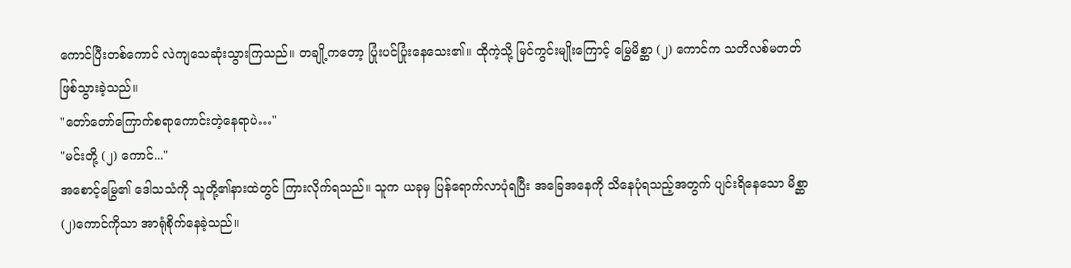ကောင်ပြီးတစ်ကောင် လဲကျသေဆုံးသွားကြသည်။ တချို့ကတော့ ပြုံးပင်ပြုံးနေသေး၏။ ထိုကဲ့သို့ မြင်ကွင်းမျိုးကြောင့် မြွေမိစ္ဆာ (၂) ကောင်က သတိလစ်မတတ် ဖြစ်သွားခဲ့သည်။
"တော်တော်ကြောက်စရာကောင်းတဲ့နေရာပဲ…"
"မင်းတို့ (၂) ကောင်..."
အစောင့်မြွေ၏ ဒေါသသံကို သူတို့၏နားထဲတွင် ကြားလိုက်ရသည်။ သူက ယခုမှ ပြန်ရောက်လာပုံရပြီး အခြေအနေကို သိနေပုံရသည့်အတွက် ပျင်းရိနေသော မိစ္ဆာ (၂)ကောင်ကိုသာ အာရုံစိုက်နေခဲ့သည်။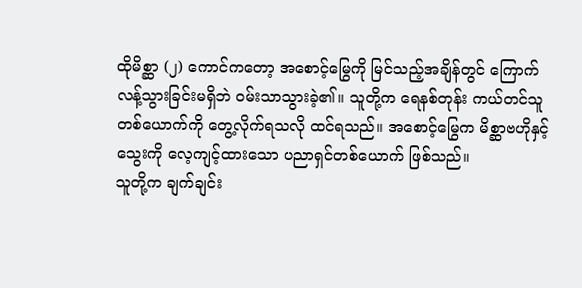ထိုမိစ္ဆာ (၂) ကောင်ကတော့ အစောင့်မြွေကို မြင်သည့်အချိန်တွင် ကြောက်လန့်သွားခြင်းမရှိဘဲ ဝမ်းသာသွားခဲ့၏။ သူတို့က ရေနစ်တုန်း ကယ်တင်သူတစ်ယောက်ကို တွေ့လိုက်ရသလို ထင်ရသည်။ အစောင့်မြွေက မိစ္ဆာဗဟိုနှင့် သွေးကို လေ့ကျင့်ထားသော ပညာရှင်တစ်ယောက် ဖြစ်သည်။
သူတို့က ချက်ချင်း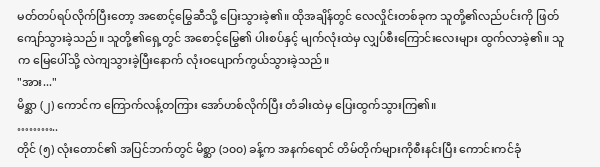မတ်တပ်ရပ်လိုက်ပြီးတော့ အစောင့်မြွေဆီသို့ ပြေးသွားခဲ့၏။ ထိုအချိန်တွင် လေလှိုင်းတစ်ခုက သူတို့၏လည်ပင်းကို ဖြတ်ကျော်သွားခဲ့သည်။ သူတို့၏ရှေ့တွင် အစောင့်မြွေ၏ ပါးစပ်နှင့် မျက်လုံးထဲမှ လျှပ်စီးကြောင်းလေးများ ထွက်လာခဲ့၏။ သူက မြေပေါ်သို့ လဲကျသွားခဲ့ပြီးနောက် လုံးဝပျောက်ကွယ်သွားခဲ့သည်။
"အား..."
မိစ္ဆာ (၂) ကောင်က ကြောက်လန့်တကြား အော်ဟစ်လိုက်ပြီး တံခါးထဲမှ ပြေးထွက်သွားကြ၏။
………..
တိုင် (၅) လုံးတောင်၏ အပြင်ဘက်တွင် မိစ္ဆာ (၁၀၀) ခန့်က အနက်ရောင် တိမ်တိုက်များကိုစီးနင်းပြီး ကောင်းကင်ခုံ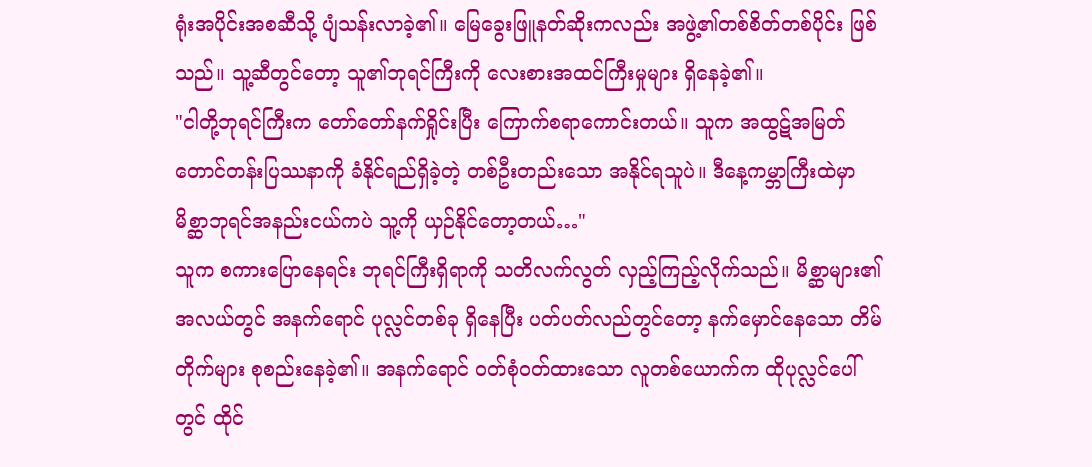ရုံးအပိုင်းအစဆီသို့ ပျံသန်းလာခဲ့၏။ မြေခွေးဖြူနတ်ဆိုးကလည်း အဖွဲ့၏တစ်စိတ်တစ်ပိုင်း ဖြစ်သည်။ သူ့ဆီတွင်တော့ သူ၏ဘုရင်ကြီးကို လေးစားအထင်ကြီးမှုများ ရှိနေခဲ့၏။
"ငါတို့ဘုရင်ကြီးက တော်တော်နက်ရှိုင်းပြီး ကြောက်စရာကောင်းတယ်။ သူက အထွဋ်အမြတ်တောင်တန်းပြဿနာကို ခံနိုင်ရည်ရှိခဲ့တဲ့ တစ်ဦးတည်းသော အနိုင်ရသူပဲ။ ဒီနေ့ကမ္ဘာကြီးထဲမှာ မိစ္ဆာဘုရင်အနည်းငယ်ကပဲ သူ့ကို ယှဉ်နိုင်တော့တယ်…"
သူက စကားပြောနေရင်း ဘုရင်ကြီးရှိရာကို သတိလက်လွတ် လှည့်ကြည့်လိုက်သည်။ မိစ္ဆာများ၏ အလယ်တွင် အနက်ရောင် ပုလ္လင်တစ်ခု ရှိနေပြီး ပတ်ပတ်လည်တွင်တော့ နက်မှောင်နေသော တိမ်တိုက်များ စုစည်းနေခဲ့၏။ အနက်ရောင် ဝတ်စုံဝတ်ထားသော လူတစ်ယောက်က ထိုပုလ္လင်ပေါ်တွင် ထိုင်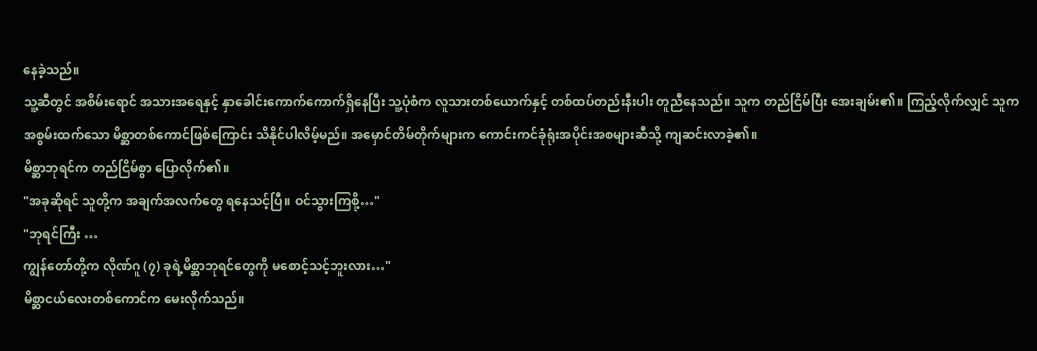နေခဲ့သည်။
သူ့ဆီတွင် အစိမ်းရောင် အသားအရေနှင့် နှာခေါင်းကောက်ကောက်ရှိနေပြီး သူ့ပုံစံက လူသားတစ်ယောက်နှင့် တစ်ထပ်တည်းနီးပါး တူညီနေသည်။ သူက တည်ငြိမ်ပြီး အေးချမ်း၏။ ကြည့်လိုက်လျှင် သူက အစွမ်းထက်သော မိစ္ဆာတစ်ကောင်ဖြစ်ကြောင်း သိနိုင်ပါလိမ့်မည်။ အမှောင်တိမ်တိုက်များက ကောင်းကင်ခုံရုံးအပိုင်းအစများဆီသို့ ကျဆင်းလာခဲ့၏။
မိစ္ဆာဘုရင်က တည်ငြိမ်စွာ ပြောလိုက်၏။
"အခုဆိုရင် သူတို့က အချက်အလက်တွေ ရနေသင့်ပြီ။ ဝင်သွားကြစို့…"
"ဘုရင်ကြီး …
ကျွန်တော်တို့က လိုဏ်ဂူ (၇) ခုရဲ့မိစ္ဆာဘုရင်တွေကို မစောင့်သင့်ဘူးလား…"
မိစ္ဆာငယ်လေးတစ်ကောင်က မေးလိုက်သည်။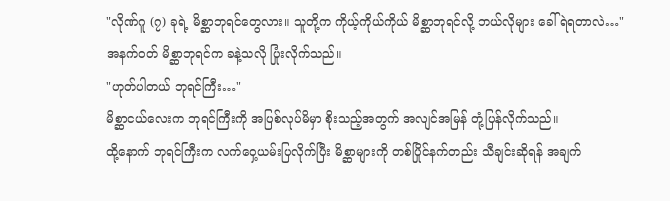"လိုဏ်ဂူ (၇) ခုရဲ့ မိစ္ဆာဘုရင်တွေလား။ သူတို့က ကိုယ့်ကိုယ်ကိုယ် မိစ္ဆာဘုရင်လို့ ဘယ်လိုများ ခေါ်ရဲရတာလဲ…"
အနက်ဝတ် မိစ္ဆာဘုရင်က ခနဲ့သလို ပြုံးလိုက်သည်။
"ဟုတ်ပါတယ် ဘုရင်ကြီး…"
မိစ္ဆာငယ်လေးက ဘုရင်ကြီးကို အပြစ်လုပ်မိမှာ စိုးသည့်အတွက် အလျင်အမြန် တုံ့ပြန်လိုက်သည်။
ထို့နောက် ဘုရင်ကြီးက လက်ဝှေ့ယမ်းပြလိုက်ပြီး မိစ္ဆာများကို တစ်ပြိုင်နက်တည်း သီချင်းဆိုရန် အချက်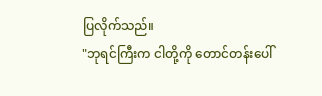ပြလိုက်သည်။
"ဘုရင်ကြီးက ငါတို့ကို တောင်တန်းပေါ်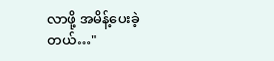လာဖို့ အမိန့်ပေးခဲ့တယ်…"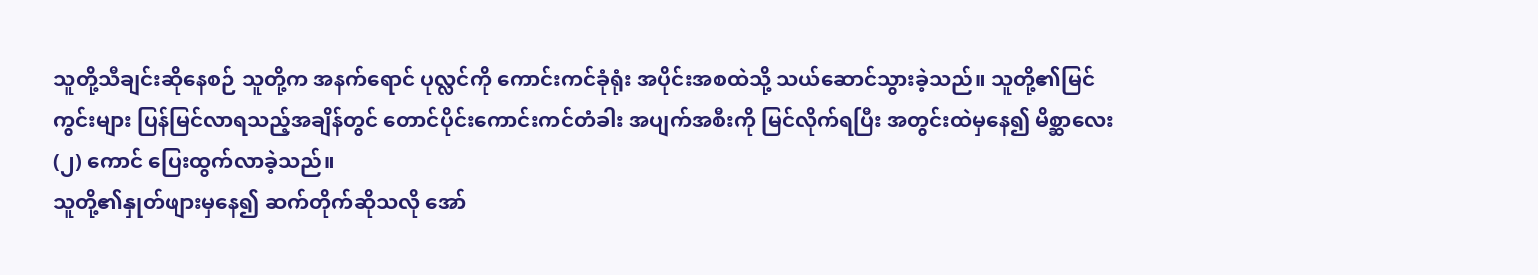သူတို့သီချင်းဆိုနေစဉ် သူတို့က အနက်ရောင် ပုလ္လင်ကို ကောင်းကင်ခုံရုံး အပိုင်းအစထဲသို့ သယ်ဆောင်သွားခဲ့သည်။ သူတို့၏မြင်ကွင်းများ ပြန်မြင်လာရသည့်အချိန်တွင် တောင်ပိုင်းကောင်းကင်တံခါး အပျက်အစီးကို မြင်လိုက်ရပြီး အတွင်းထဲမှနေ၍ မိစ္ဆာလေး (၂) ကောင် ပြေးထွက်လာခဲ့သည်။
သူတို့၏နှုတ်ဖျားမှနေ၍ ဆက်တိုက်ဆိုသလို အော်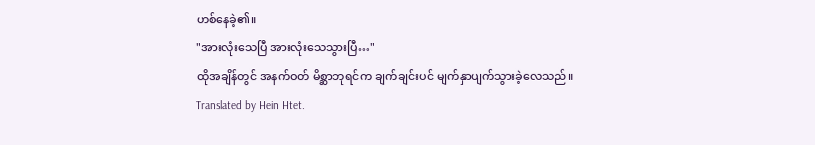ဟစ်နေခဲ့၏။
"အားလုံးသေပြီ အားလုံးသေသွားပြီ…"
ထိုအချိန်တွင် အနက်ဝတ် မိစ္ဆာဘုရင်က ချက်ချင်းပင် မျက်နှာပျက်သွားခဲ့လေသည်။
Translated by Hein Htet.